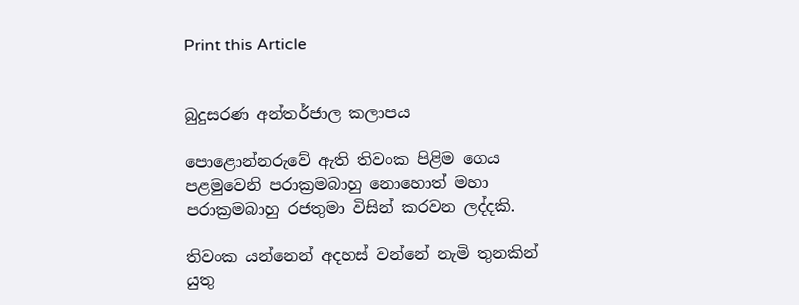Print this Article


බුදුසරණ අන්තර්ජාල කලාපය

පොළොන්නරුවේ ඇති තිවංක පිළිම ගෙය පළමුවෙනි පරාක්‍රමබාහු නොහොත් මහා පරාක්‍රමබාහු රජතුමා විසින් කරවන ලද්දකි.

තිවංක යන්නෙන් අදහස් වන්නේ නැමි තුනකින් යුතු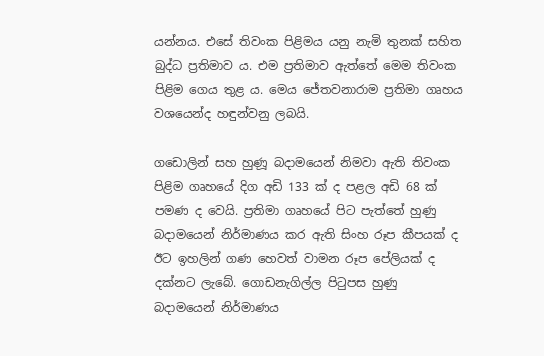යන්නය. එසේ තිවංක පිළිමය යනු නැමි තුනක් සහිත බුද්ධ ප්‍රතිමාව ය. එම ප්‍රතිමාව ඇත්තේ මෙම තිවංක පිළිම ගෙය තුළ ය. මෙය ජේතවනාරාම ප්‍රතිමා ගෘහය වශයෙන්ද හඳුන්වනු ලබයි.

ගඩොලින් සහ හුණූ බදාමයෙන් නිමවා ඇති තිවංක පිළිම ගෘහයේ දිග අඩි 133 ක් ද පළල අඩි 68 ක් පමණ ද වෙයි. ප්‍රතිමා ගෘහයේ පිට පැත්තේ හුණු බදාමයෙන් නිර්මාණය කර ඇති සිංහ රූප කීපයක් ද ඊට ඉහලින් ගණ හෙවත් වාමන රූප පේලියක් ද දක්නට ලැබේ. ගොඩනැගිල්ල පිටුපස හුණු බදාමයෙන් නිර්මාණය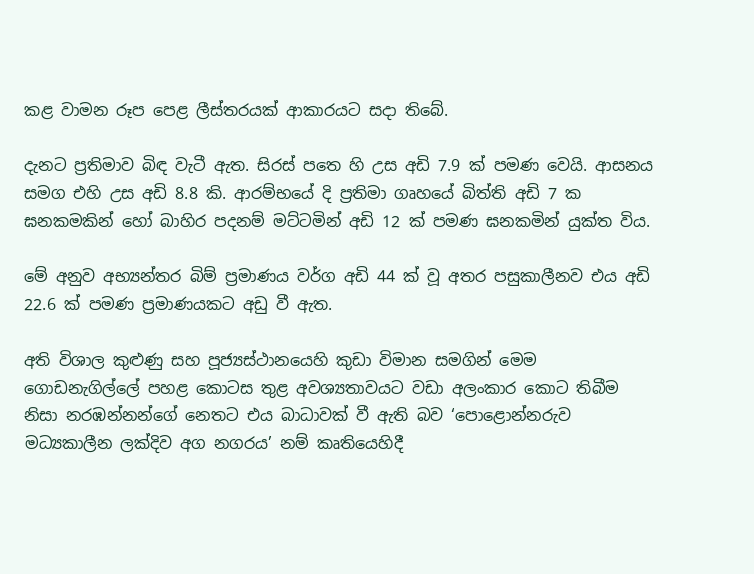කළ වාමන රූප පෙළ ලීස්තරයක් ආකාරයට සදා තිබේ.

දැනට ප්‍රතිමාව බිඳ වැටී ඇත. සිරස් පතෙ හි උස අඩි 7.9 ක් පමණ වෙයි. ආසනය සමග එහි උස අඩි 8.8 කි. ආරම්භයේ දි ප්‍රතිමා ගෘහයේ බිත්ති අඩි 7 ක ඝනකමකින් හෝ බාහිර පදනම් මට්ටමින් අඩි 12 ක් පමණ ඝනකමින් යුක්ත විය.

මේ අනුව අභ්‍යන්තර බිම් ප්‍රමාණය වර්ග අඩි 44 ක් වූ අතර පසුකාලීනව එය අඩි 22.6 ක් පමණ ප්‍රමාණයකට අඩු වී ඇත.

අති විශාල කුළුණු සහ පූජ්‍යස්ථානයෙහි කුඩා විමාන සමගින් මෙම ගොඩනැගිල්ලේ පහළ කොටස තුළ අවශ්‍යතාවයට වඩා අලංකාර කොට තිබීම නිසා නරඹන්නන්ගේ නෙතට එය බාධාවක් වී ඇති බව ‘පොළොන්නරුව මධ්‍යකාලීන ලක්දිව අග නගරය’ නම් කෘතියෙහිදී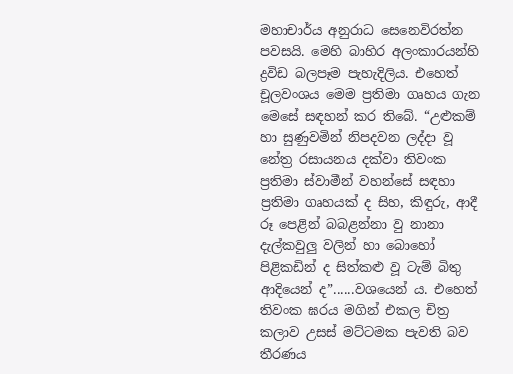මහාචාර්ය අනුරාධ සෙනෙවිරත්න පවසයි. මෙහි බාහිර අලංකාරයන්හි ද්‍රවිඩ බලපෑම පැහැදිලිය. එහෙත් චූලවංශය මෙම ප්‍රතිමා ගෘහය ගැන මෙසේ සඳහන් කර තිබේ. “උළුකම් හා සුණුවමින් නිපදවන ලද්දා වූ නේත්‍ර රසායනය දක්වා තිවංක ප්‍රතිමා ස්වාමීන් වහන්සේ සඳහා ප්‍රතිමා ගෘහයක් ද සිහ, කිඳුරු, ආදී රූ පෙළින් බබළන්නා වු නානා දැල්කවුලු වලින් හා බොහෝ පිළිකඩින් ද සිත්කළු වූ ටැම් බිතු ආදියෙන් ද”......වශයෙන් ය. එහෙත් තිවංක ඝරය මගින් එකල චිත්‍ර කලාව උසස් මට්ටමක පැවති බව තීරණය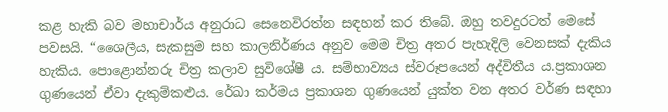කළ හැකි බව මහාචාර්ය අනුරාධ සෙනෙවිරත්න සඳහන් කර තිබේ. ඔහු තවදුරටත් මෙසේ පවසයි. “ශෛලීය, සැකසුම සහ කාලනිර්ණය අනුව මෙම චිත්‍ර අතර පැහැදිලි වෙනසක් දැකිය හැකිය. පොළොන්නරු චිත්‍ර කලාව සුවිශේෂී ය. සම්භාව්‍යය ස්වරූපයෙන් අද්විතීය ය.ප්‍රකාශන ගුණයෙන් ඒවා දැකුම්කළුය. රේඛා කර්මය ප්‍රකාශන ගුණයෙන් යුක්ත වන අතර වර්ණ සඳහා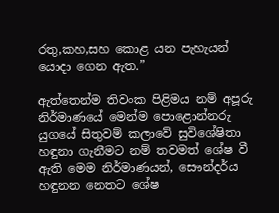රතු,කහ,සහ කොළ යන පැහැයන් යොදා ගෙන ඇත.”

ඇත්තෙන්ම තිවංක පිළිමය නම් අපූරු නිර්මාණයේ මෙන්ම පොළොන්නරු යුගයේ සිතුවම් කලාවේ සුවිශේෂිතා හඳුනා ගැනීමට නම් තවමත් ශේෂ වී ඇති මෙම නිර්මාණයන්, සෞන්දර්ය හඳුනන නෙතට ශේෂ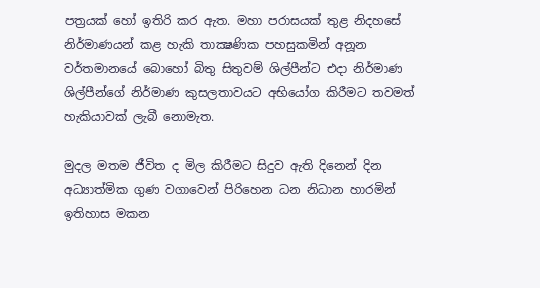පත්‍රයක් හෝ ඉතිරි කර ඇත. මහා පරාසයක් තුළ නිදහසේ නිර්මාණයන් කළ හැකි තාක්‍ෂණික පහසුකමින් අනූන වර්තමානයේ බොහෝ බිතු සිතුවම් ශිල්පීන්ට එදා නිර්මාණ ශිල්පීන්ගේ නිර්මාණ කුසලතාවයට අභියෝග කිරීමට තවමත් හැකියාවක් ලැබී නොමැත.

මුදල මතම ජීවිත ද මිල කිරීමට සිදුව ඇති දිනෙන් දින අධ්‍යාත්මික ගුණ වගාවෙන් පිරිහෙන ධන නිධාන හාරමින් ඉතිහාස මකන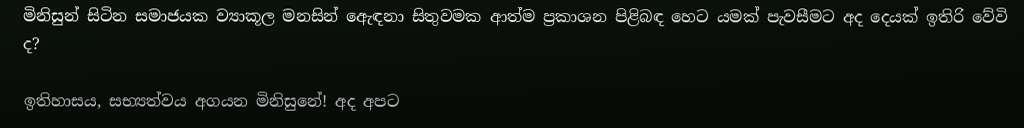මිනිසුන් සිටින සමාජයක ව්‍යාකූල මනසින් ඇෙඳනා සිතුවමක ආත්ම ප්‍රකාශන පිළිබඳ හෙට යමක් පැවසීමට අද දෙයක් ඉතිරි වේවි ද?

ඉතිහාසය, සභ්‍යත්වය අගයන මිනිසුනේ! අද අපට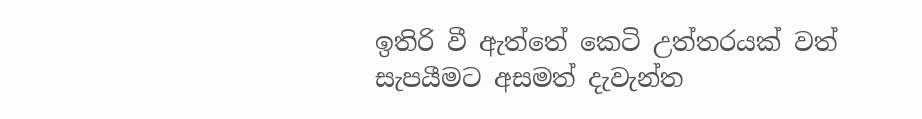ඉතිරි වී ඇත්තේ කෙටි උත්තරයක් වත් සැපයීමට අසමත් දැවැන්ත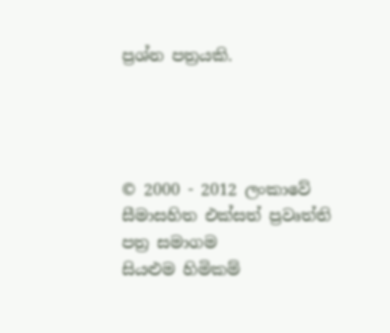ප්‍රශ්න පත්‍රයකි.




© 2000 - 2012 ලංකාවේ සීමාසහිත එක්සත් ප්‍රවෘත්ති පත්‍ර සමාගම
සියළුම හිමිකම්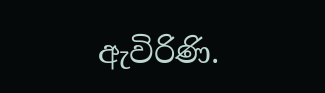ඇවිරිණි.